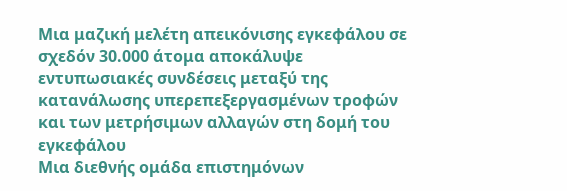Μια μαζική μελέτη απεικόνισης εγκεφάλου σε σχεδόν 30.000 άτομα αποκάλυψε εντυπωσιακές συνδέσεις μεταξύ της κατανάλωσης υπερεπεξεργασμένων τροφών και των μετρήσιμων αλλαγών στη δομή του εγκεφάλου
Μια διεθνής ομάδα επιστημόνων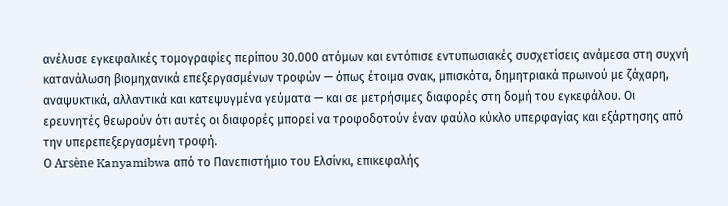ανέλυσε εγκεφαλικές τομογραφίες περίπου 30.000 ατόμων και εντόπισε εντυπωσιακές συσχετίσεις ανάμεσα στη συχνή κατανάλωση βιομηχανικά επεξεργασμένων τροφών — όπως έτοιμα σνακ, μπισκότα, δημητριακά πρωινού με ζάχαρη, αναψυκτικά, αλλαντικά και κατεψυγμένα γεύματα — και σε μετρήσιμες διαφορές στη δομή του εγκεφάλου. Οι ερευνητές θεωρούν ότι αυτές οι διαφορές μπορεί να τροφοδοτούν έναν φαύλο κύκλο υπερφαγίας και εξάρτησης από την υπερεπεξεργασμένη τροφή.
Ο Arsène Kanyamibwa από το Πανεπιστήμιο του Ελσίνκι, επικεφαλής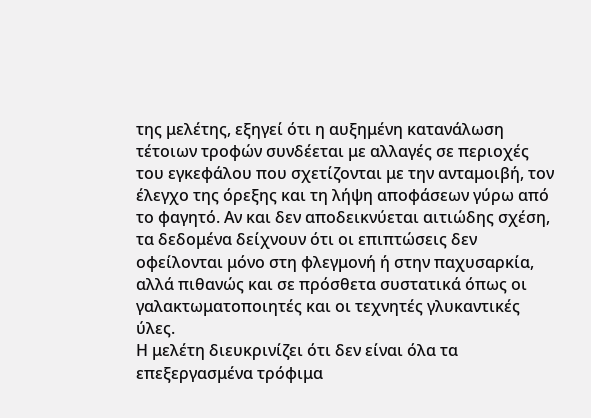της μελέτης, εξηγεί ότι η αυξημένη κατανάλωση τέτοιων τροφών συνδέεται με αλλαγές σε περιοχές του εγκεφάλου που σχετίζονται με την ανταμοιβή, τον έλεγχο της όρεξης και τη λήψη αποφάσεων γύρω από το φαγητό. Αν και δεν αποδεικνύεται αιτιώδης σχέση, τα δεδομένα δείχνουν ότι οι επιπτώσεις δεν οφείλονται μόνο στη φλεγμονή ή στην παχυσαρκία, αλλά πιθανώς και σε πρόσθετα συστατικά όπως οι γαλακτωματοποιητές και οι τεχνητές γλυκαντικές ύλες.
Η μελέτη διευκρινίζει ότι δεν είναι όλα τα επεξεργασμένα τρόφιμα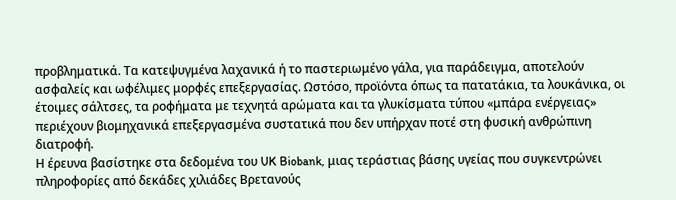προβληματικά. Τα κατεψυγμένα λαχανικά ή το παστεριωμένο γάλα, για παράδειγμα, αποτελούν ασφαλείς και ωφέλιμες μορφές επεξεργασίας. Ωστόσο, προϊόντα όπως τα πατατάκια, τα λουκάνικα, οι έτοιμες σάλτσες, τα ροφήματα με τεχνητά αρώματα και τα γλυκίσματα τύπου «μπάρα ενέργειας» περιέχουν βιομηχανικά επεξεργασμένα συστατικά που δεν υπήρχαν ποτέ στη φυσική ανθρώπινη διατροφή.
Η έρευνα βασίστηκε στα δεδομένα του UK Biobank, μιας τεράστιας βάσης υγείας που συγκεντρώνει πληροφορίες από δεκάδες χιλιάδες Βρετανούς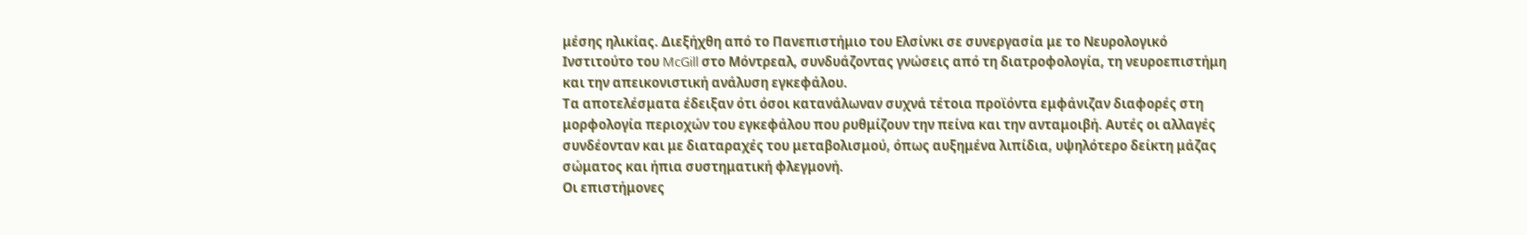μέσης ηλικίας. Διεξήχθη από το Πανεπιστήμιο του Ελσίνκι σε συνεργασία με το Νευρολογικό Ινστιτούτο του McGill στο Μόντρεαλ, συνδυάζοντας γνώσεις από τη διατροφολογία, τη νευροεπιστήμη και την απεικονιστική ανάλυση εγκεφάλου.
Τα αποτελέσματα έδειξαν ότι όσοι κατανάλωναν συχνά τέτοια προϊόντα εμφάνιζαν διαφορές στη μορφολογία περιοχών του εγκεφάλου που ρυθμίζουν την πείνα και την ανταμοιβή. Αυτές οι αλλαγές συνδέονταν και με διαταραχές του μεταβολισμού, όπως αυξημένα λιπίδια, υψηλότερο δείκτη μάζας σώματος και ήπια συστηματική φλεγμονή.
Οι επιστήμονες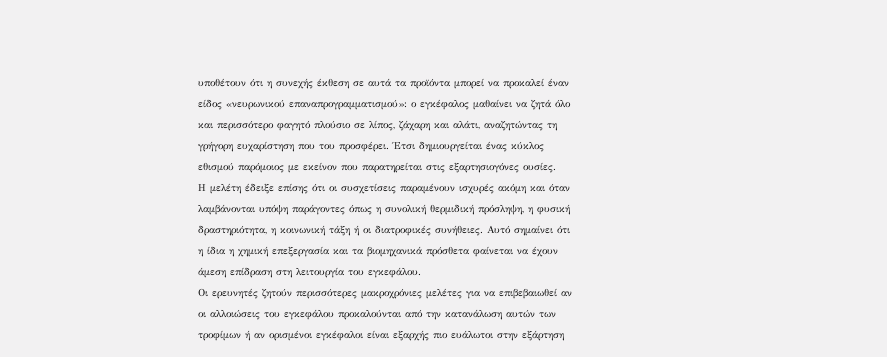υποθέτουν ότι η συνεχής έκθεση σε αυτά τα προϊόντα μπορεί να προκαλεί έναν είδος «νευρωνικού επαναπρογραμματισμού»: ο εγκέφαλος μαθαίνει να ζητά όλο και περισσότερο φαγητό πλούσιο σε λίπος, ζάχαρη και αλάτι, αναζητώντας τη γρήγορη ευχαρίστηση που του προσφέρει. Έτσι δημιουργείται ένας κύκλος εθισμού παρόμοιος με εκείνον που παρατηρείται στις εξαρτησιογόνες ουσίες.
Η μελέτη έδειξε επίσης ότι οι συσχετίσεις παραμένουν ισχυρές ακόμη και όταν λαμβάνονται υπόψη παράγοντες όπως η συνολική θερμιδική πρόσληψη, η φυσική δραστηριότητα, η κοινωνική τάξη ή οι διατροφικές συνήθειες. Αυτό σημαίνει ότι η ίδια η χημική επεξεργασία και τα βιομηχανικά πρόσθετα φαίνεται να έχουν άμεση επίδραση στη λειτουργία του εγκεφάλου.
Οι ερευνητές ζητούν περισσότερες μακροχρόνιες μελέτες για να επιβεβαιωθεί αν οι αλλοιώσεις του εγκεφάλου προκαλούνται από την κατανάλωση αυτών των τροφίμων ή αν ορισμένοι εγκέφαλοι είναι εξαρχής πιο ευάλωτοι στην εξάρτηση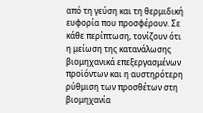από τη γεύση και τη θερμιδική ευφορία που προσφέρουν. Σε κάθε περίπτωση, τονίζουν ότι η μείωση της κατανάλωσης βιομηχανικά επεξεργασμένων προϊόντων και η αυστηρότερη ρύθμιση των προσθέτων στη βιομηχανία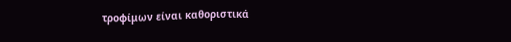τροφίμων είναι καθοριστικά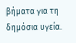βήματα για τη δημόσια υγεία.